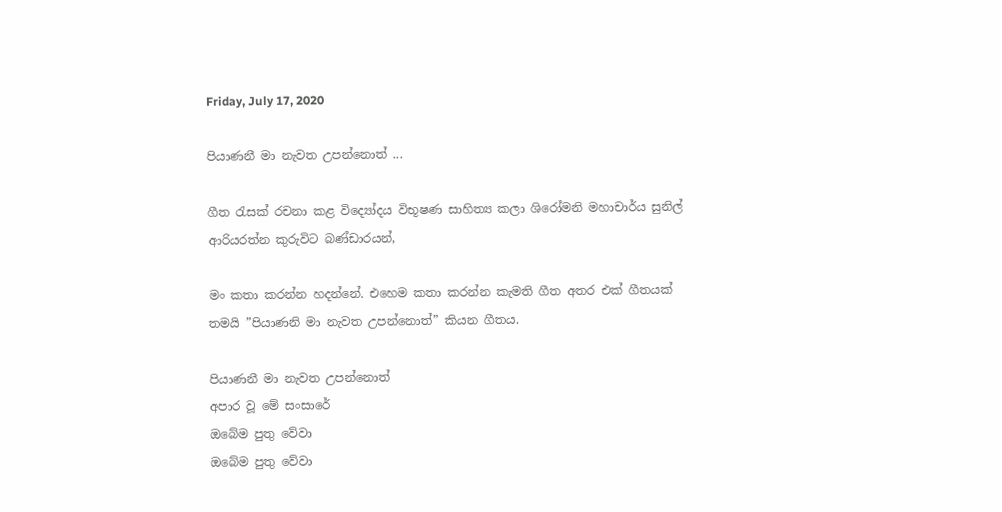Friday, July 17, 2020

පියාණනී මා නැවත උපන්නොත් ...

ගීත රැසක් රචනා කළ විද්‍යෝදය විභූෂණ සාහිත්‍ය කලා ශිරෝමනි මහාචාර්ය සුනිල් ආරියරත්න කුරුවිට බණ්ඩාරයන්,

මං කතා කරන්න හදන්නේ. එහෙම කතා කරන්න කැමති ගීත අතර එක් ගීතයක් තමයි ”පියාණනි මා නැවත උපන්නොත්” කියන ගීතය.

පියාණනී මා නැවත උපන්නොත්
අපාර වූ මේ සංසාරේ
ඔබේම පුතු වේවා
ඔබේම පුතු වේවා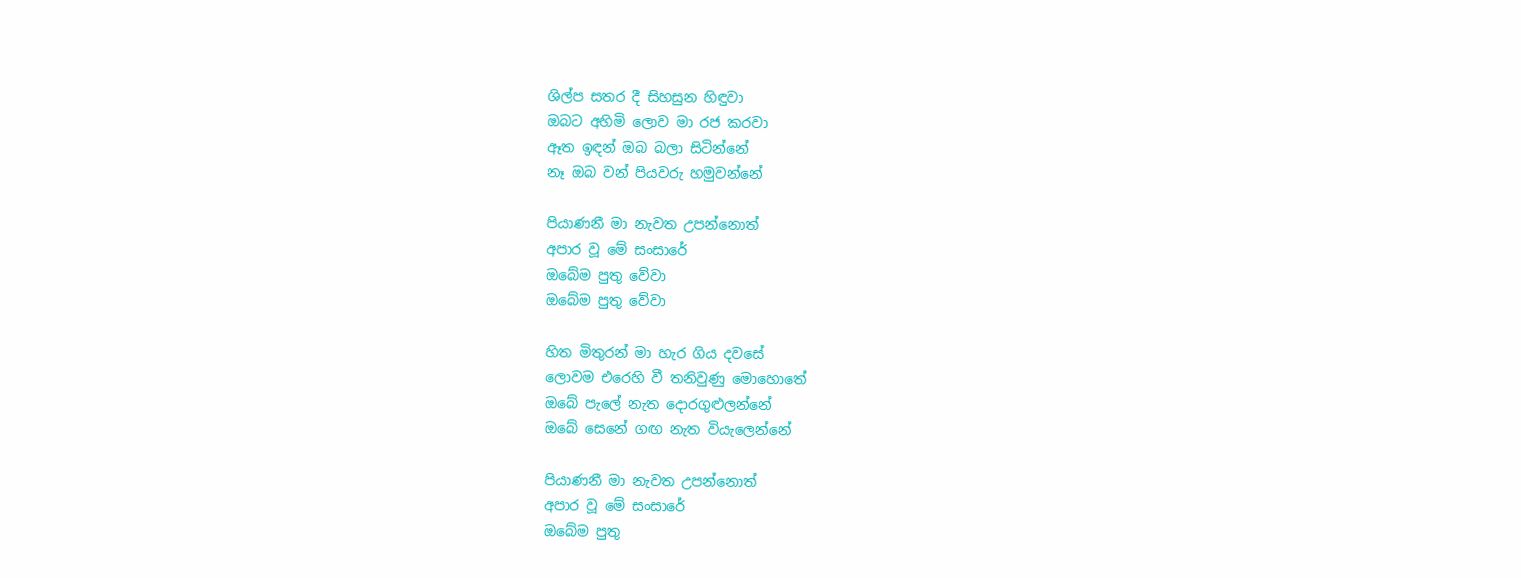ශිල්ප සතර දී සිහසුන හිඳුවා
ඔබට අහිමි ලොව මා රජ කරවා
ඈත ඉඳන් ඔබ බලා සිටින්නේ
නෑ ඔබ වන් පියවරු හමුවන්නේ

පියාණනී මා නැවත උපන්නොත්
අපාර වූ මේ සංසාරේ
ඔබේම පුතු වේවා
ඔබේම පුතු වේවා

හිත මිතුරන් මා හැර ගිය දවසේ
ලොවම එරෙහි වී තනිවුණු මොහොතේ
ඔබේ පැලේ නැත දොරගුළුලන්නේ
ඔබේ සෙනේ ගඟ නැත වියැලෙන්නේ

පියාණනී මා නැවත උපන්නොත්
අපාර වූ මේ සංසාරේ
ඔබේම පුතු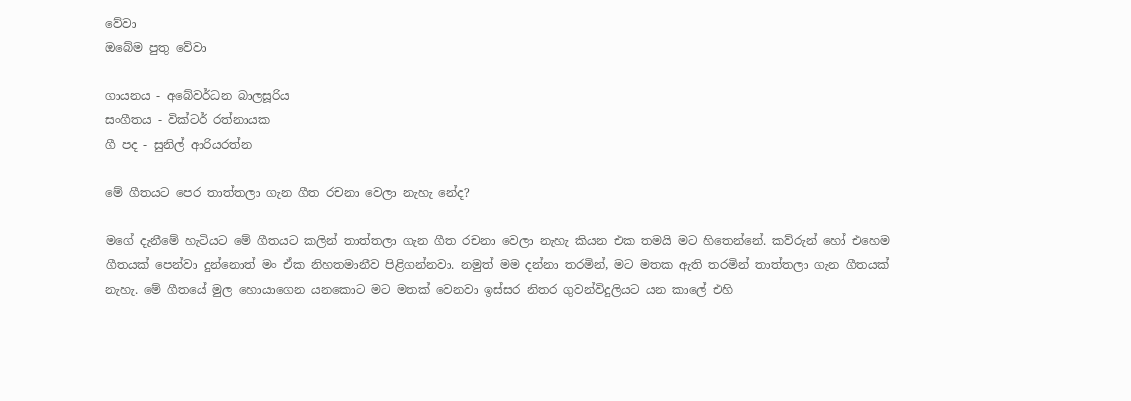වේවා
ඔබේම පුතු වේවා

ගායනය - අබේවර්ධන බාලසූරිය
සංගීතය - වික්ටර් රත්නායක
ගී පද - සුනිල් ආරියරත්න

මේ ගීතයට පෙර තාත්තලා ගැන ගීත රචනා වෙලා නැහැ නේද?

මගේ දැනීමේ හැටියට මේ ගීතයට කලින් තාත්තලා ගැන ගීත රචනා වෙලා නැහැ කියන එක තමයි මට හිතෙන්නේ. කව්රුන් හෝ එහෙම ගීතයක් පෙන්වා දුන්නොත් මං ඒක නිහතමානීව පිළිගන්නවා. නමුත් මම දන්නා තරමින්, මට මතක ඇති තරමින් තාත්තලා ගැන ගීතයක් නැහැ. මේ ගීතයේ මුල හොයාගෙන යනකොට මට මතක් වෙනවා ඉස්සර නිතර ගුවන්විදුලියට යන කාලේ එහි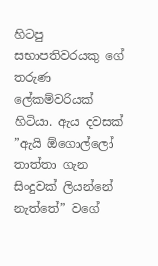හිටපු සභාපතිවරයකු ගේ තරුණ ලේකම්වරියක් හිටියා. ඇය දවසක් ”ඇයි ඕගොල්ලෝ තාත්තා ගැන සිංදුවක් ලියන්නේ නැත්තේ” වගේ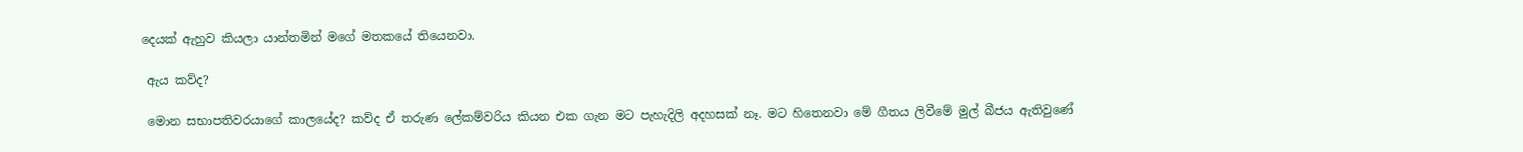දෙයක් ඇහුව කියලා යාන්තමින් මගේ මතකයේ තියෙනවා.

 ඇය කව්ද?

 මොන සභාපතිවරයාගේ කාලයේද? කව්ද ඒ තරුණ ලේකම්වරිය කියන එක ගැන මට පැහැදිලි අදහසක් නෑ. මට හිතෙනවා මේ ගීතය ලිවීමේ මුල් බීජය ඇතිවුණේ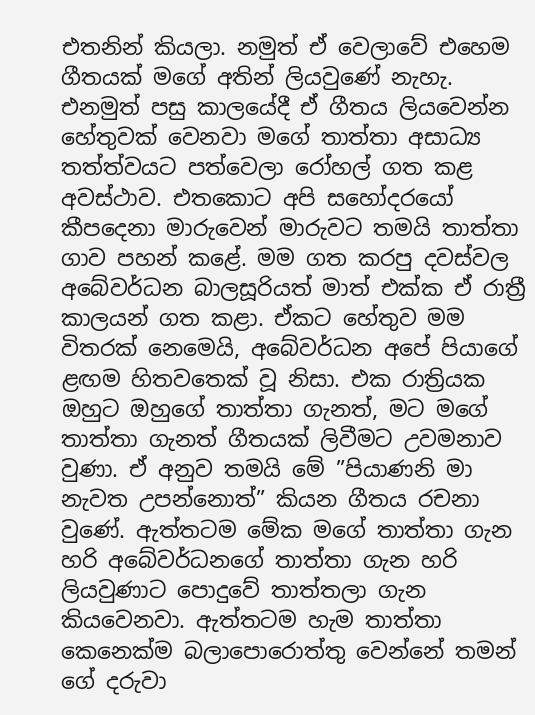එතනින් කියලා. නමුත් ඒ වෙලාවේ එහෙම ගීතයක් මගේ අතින් ලියවුණේ නැහැ. එනමුත් පසු කාලයේදී ඒ ගීතය ලියවෙන්න හේතුවක් වෙනවා මගේ තාත්තා අසාධ්‍ය තත්ත්වයට පත්වෙලා රෝහල් ගත කළ අවස්ථාව. එතකොට අපි සහෝදරයෝ කීපදෙනා මාරුවෙන් මාරුවට තමයි තාත්තා ගාව පහන් කළේ. මම ගත කරපු දවස්වල අබේවර්ධන බාලසූරියත් මාත් එක්ක ඒ රාත්‍රී කාලයන් ගත කළා. ඒකට හේතුව මම විතරක් නෙමෙයි, අබේවර්ධන අපේ පියාගේ ළඟම හිතවතෙක් වූ නිසා. එක රාත්‍රියක ඔහුට ඔහුගේ තාත්තා ගැනත්, මට මගේ තාත්තා ගැනත් ගීතයක් ලිවීමට උවමනාව වුණා. ඒ අනුව තමයි මේ ”පියාණනි මා නැවත උපන්නොත්” කියන ගීතය රචනා වුණේ. ඇත්තටම මේක මගේ තාත්තා ගැන හරි අබේවර්ධනගේ තාත්තා ගැන හරි ලියවුණාට පොදුවේ තාත්තලා ගැන කියවෙනවා. ඇත්තටම හැම තාත්තා කෙනෙක්ම බලාපොරොත්තු වෙන්නේ තමන් ගේ දරුවා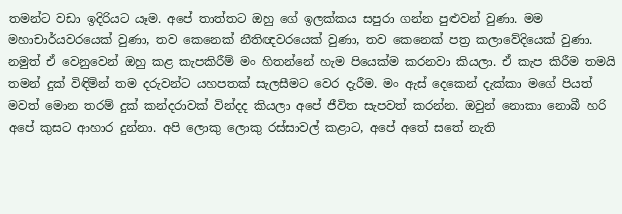තමන්ට වඩා ඉදිරියට යෑම. අපේ තාත්තට ඔහු ගේ ඉලක්කය සපුරා ගන්න පුළුවන් වුණා. මම මහාචාර්යවරයෙක් වුණා, තව කෙනෙක් නීතිඥවරයෙක් වුණා, තව කෙනෙක් පත්‍ර කලාවේදියෙක් වුණා. නමුත් ඒ වෙනුවෙන් ඔහු කළ කැපකිරීම් මං හිතන්නේ හැම පියෙක්ම කරනවා කියලා. ඒ කැප කිරීම තමයි තමන් දුක් විඳිමින් තම දරුවන්ට යහපතක් සැලසීමට වෙර දැරීම. මං ඇස් දෙකෙන් දැක්කා මගේ පියත් මවත් මොන තරම් දුක් කන්දරාවක් වින්දද කියලා අපේ ජීවිත සැපවත් කරන්න. ඔවුන් නොකා නොබී හරි අපේ කුසට ආහාර දුන්නා. අපි ලොකු ලොකු රස්සාවල් කළාට, අපේ අතේ සතේ නැති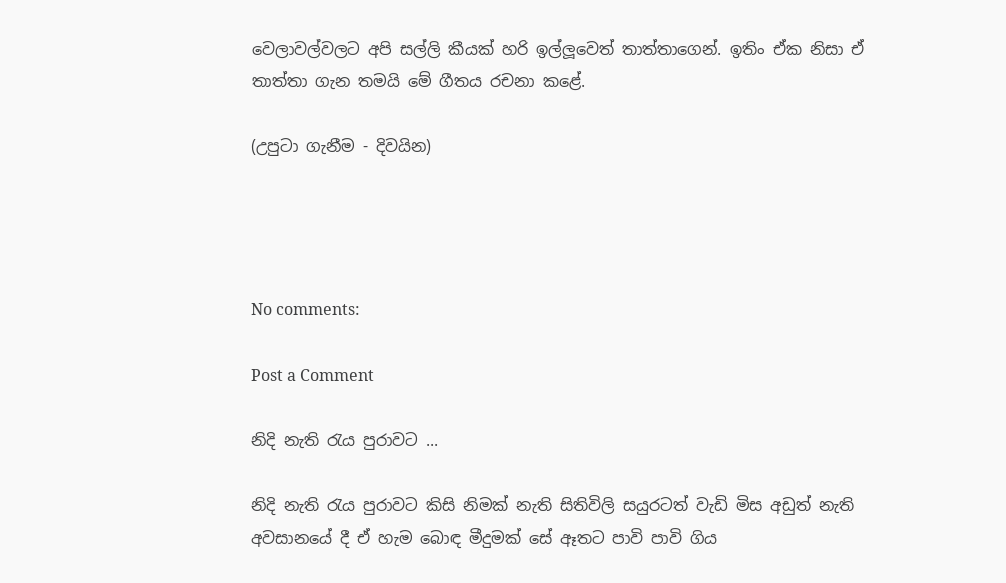වෙලාවල්වලට අපි සල්ලි කීයක් හරි ඉල්ලූවෙත් තාත්තාගෙන්. ඉතිං ඒක නිසා ඒ තාත්තා ගැන තමයි මේ ගීතය රචනා කළේ.

(උපුටා ගැනීම - දිවයින)




No comments:

Post a Comment

නිදි නැති රැය පුරාවට ...

නිදි නැති රැය පුරාවට කිසි නිමක් නැති සිතිවිලි සයුරටත් වැඩි මිස අඩුත් නැති අවසානයේ දී ඒ හැම බොඳ මීදුමක් සේ ඈතට පාවි පාවි ගිය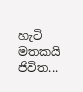හැටි මතකයි ජිවිත...